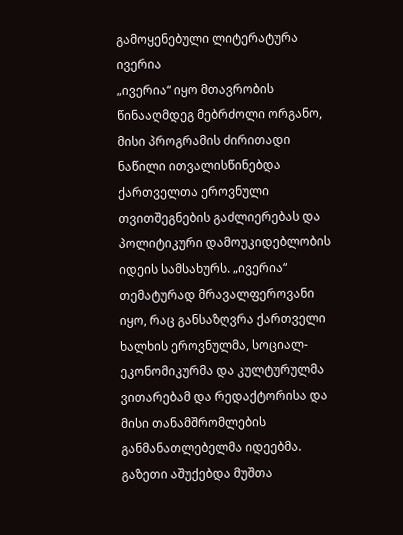გამოყენებული ლიტერატურა
ივერია
„ივერია“ იყო მთავრობის წინააღმდეგ მებრძოლი ორგანო, მისი პროგრამის ძირითადი ნაწილი ითვალისწინებდა ქართველთა ეროვნული თვითშეგნების გაძლიერებას და პოლიტიკური დამოუკიდებლობის იდეის სამსახურს. „ივერია“ თემატურად მრავალფეროვანი იყო, რაც განსაზღვრა ქართველი ხალხის ეროვნულმა, სოციალ-ეკონომიკურმა და კულტურულმა ვითარებამ და რედაქტორისა და მისი თანამშრომლების განმანათლებელმა იდეებმა. გაზეთი აშუქებდა მუშთა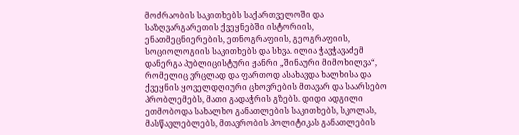მოძრაობის საკითხებს საქართველოში და საზღვარგარეთის ქვეყნებში ისტორიის, ენათმეცნიერების, ეთნოგრაფიის, გეოგრაფიის, სოციოლოგიის საკითხებს და სხვა. ილია ჭავჭავაძემ დანერგა პუბლიცისტური ჟანრი „შინაური მიმოხილვა“, რომელიც ვრცლად და ფართოდ ასახავდა ხალხისა და ქვეყნის ყოველდღიური ცხოვრების მთავარ და საარსებო პრობლემებს, მათი გადაჭრის გზებს. დიდი ადგილი ეთმობოდა სახალხო განათლების საკითხებს, სკოლას, მასწავლებლებს, მთავრობის პოლიტიკას განათლების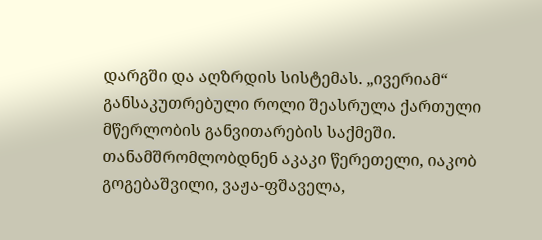დარგში და აღზრდის სისტემას. „ივერიამ“ განსაკუთრებული როლი შეასრულა ქართული მწერლობის განვითარების საქმეში. თანამშრომლობდნენ აკაკი წერეთელი, იაკობ გოგებაშვილი, ვაჟა-ფშაველა,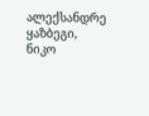ალექსანდრე ყაზბეგი, ნიკო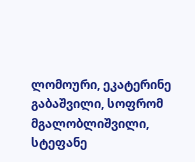ლომოური, ეკატერინე გაბაშვილი, სოფრომ მგალობლიშვილი, სტეფანე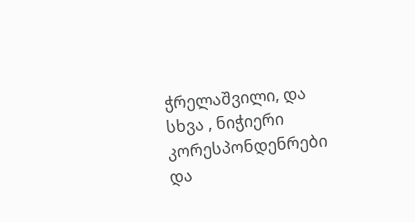ჭრელაშვილი, და სხვა , ნიჭიერი კორესპონდენრები და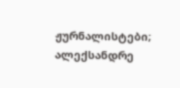ჟურნალისტები; ალექსანდრე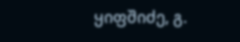ყიფშიძე, გ.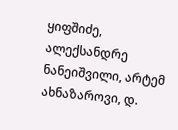ყიფშიძე, ალექსანდრე ნანეიშვილი, არტემ ახნაზაროვი, დ.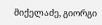მიქელაძე, გიორგი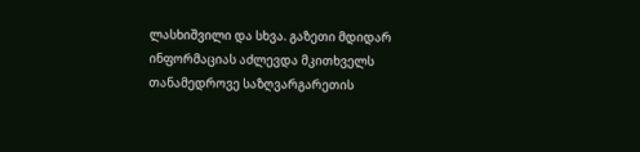ლასხიშვილი და სხვა. გაზეთი მდიდარ ინფორმაციას აძლევდა მკითხველს თანამედროვე საზღვარგარეთის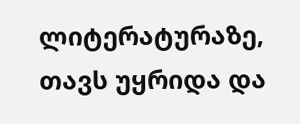ლიტერატურაზე, თავს უყრიდა და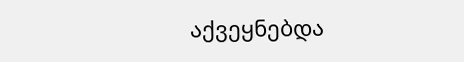აქვეყნებდა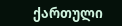ქართული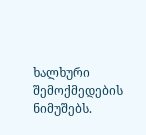ხალხური შემოქმედების ნიმუშებს.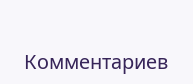Комментариев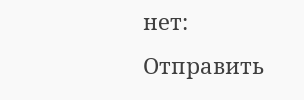нет:
Отправить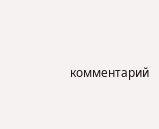комментарий